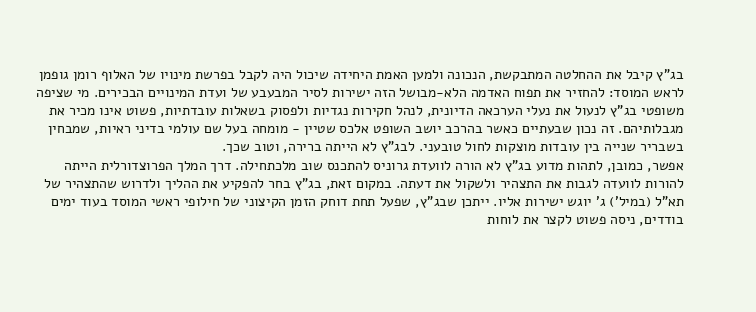בג"ץ קיבל את ההחלטה המתבקשת, הנכונה ולמען האמת היחידה שיכול היה לקבל בפרשת מינויו של האלוף רומן גופמן לראש המוסד: להחזיר את תפוח האדמה הלא-מבושל הזה ישירות לסיר המבעבע של ועדת המינויים הבכירים. מי שציפה משופטי בג"ץ לנעול את נעלי הערכאה הדיונית, לנהל חקירות נגדיות ולפסוק בשאלות עובדתיות, פשוט אינו מכיר את מגבלותיהם. זה נכון שבעתיים כאשר בהרכב יושב השופט אלכס שטיין - מומחה בעל שם עולמי בדיני ראיות, שמבחין בשבריר שנייה בין עובדות מוצקות לחול טובעני. לבג"ץ לא הייתה ברירה, וטוב שכך.
אפשר, כמובן, לתהות מדוע בג"ץ לא הורה לוועדת גרוניס להתכנס שוב מלכתחילה. דרך המלך הפרוצדורלית הייתה להורות לוועדה לגבות את התצהיר ולשקול את דעתה. במקום זאת, בג"ץ בחר להפקיע את ההליך ולדרוש שהתצהיר של תא"ל (במיל') ג' יוגש ישירות אליו. ייתכן שבג"ץ, שפעל תחת דוחק הזמן הקיצוני של חילופי ראשי המוסד בעוד ימים בודדים, ניסה פשוט לקצר את לוחות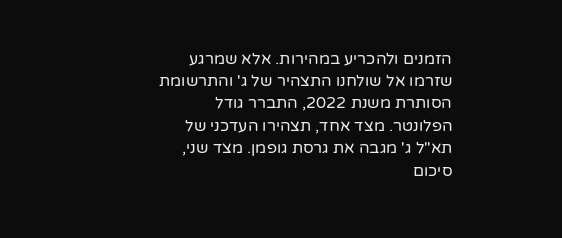הזמנים ולהכריע במהירות. אלא שמרגע שזרמו אל שולחנו התצהיר של ג' והתרשומת הסותרת משנת 2022, התברר גודל הפלונטר. מצד אחד, תצהירו העדכני של תא"ל ג' מגבה את גרסת גופמן. מצד שני, סיכום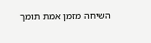השיחה מזמן אמת תומך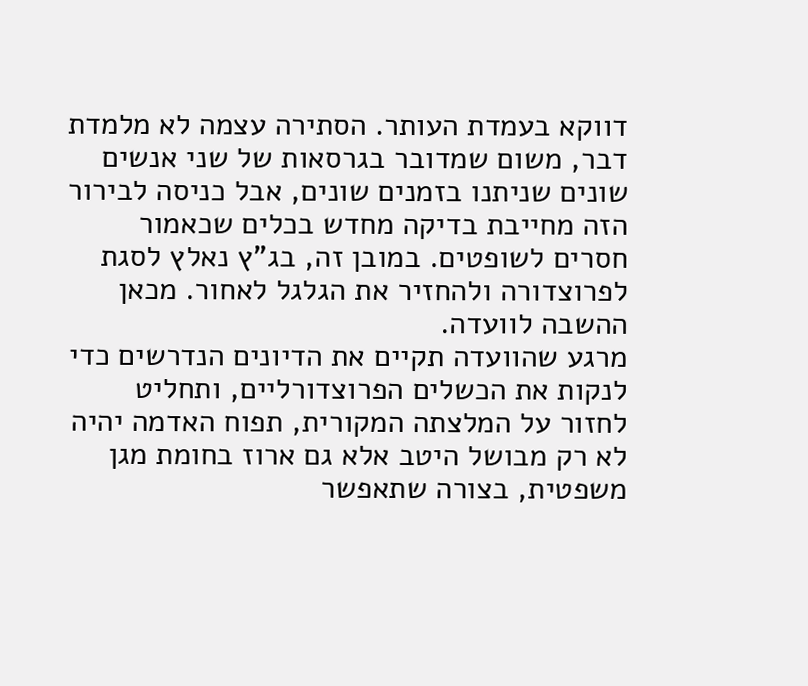דווקא בעמדת העותר. הסתירה עצמה לא מלמדת דבר, משום שמדובר בגרסאות של שני אנשים שונים שניתנו בזמנים שונים, אבל כניסה לבירור הזה מחייבת בדיקה מחדש בכלים שכאמור חסרים לשופטים. במובן זה, בג"ץ נאלץ לסגת לפרוצדורה ולהחזיר את הגלגל לאחור. מכאן ההשבה לוועדה.
מרגע שהוועדה תקיים את הדיונים הנדרשים כדי לנקות את הכשלים הפרוצדורליים, ותחליט לחזור על המלצתה המקורית, תפוח האדמה יהיה לא רק מבושל היטב אלא גם ארוז בחומת מגן משפטית, בצורה שתאפשר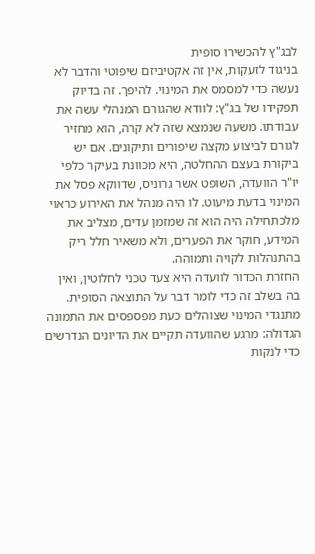לבג"ץ להכשירו סופית
בניגוד לזעקות, אין זה אקטיביזם שיפוטי והדבר לא נעשה כדי למסמס את המינוי. להיפך. זה בדיוק תפקידו של בג"ץ: לוודא שהגורם המנהלי עשה את עבודתו. משעה שנמצא שזה לא קרה, הוא מחזיר לגורם לביצוע מקצה שיפורים ותיקונים. אם יש ביקורת בעצם ההחלטה, היא מכוונת בעיקר כלפי יו"ר הוועדה, השופט אשר גרוניס, שדווקא פסל את המינוי בדעת מיעוט. לו היה מנהל את האירוע כראוי מלכתחילה היה הוא זה שמזמן עדים, מצליב את המידע, חוקר את הפערים, ולא משאיר חלל ריק בהתנהלות לקויה ותמוהה.
החזרת הכדור לוועדה היא צעד טכני לחלוטין, ואין בה בשלב זה כדי לומר דבר על התוצאה הסופית. מתנגדי המינוי שצוהלים כעת מפספסים את התמונה הגדולה: מרגע שהוועדה תקיים את הדיונים הנדרשים כדי לנקות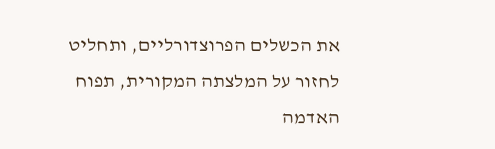את הכשלים הפרוצדורליים, ותחליט לחזור על המלצתה המקורית, תפוח האדמה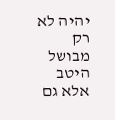יהיה לא רק מבושל היטב אלא גם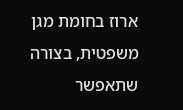ארוז בחומת מגן משפטית, בצורה שתאפשר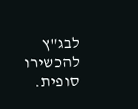לבג"ץ להכשירו סופית.